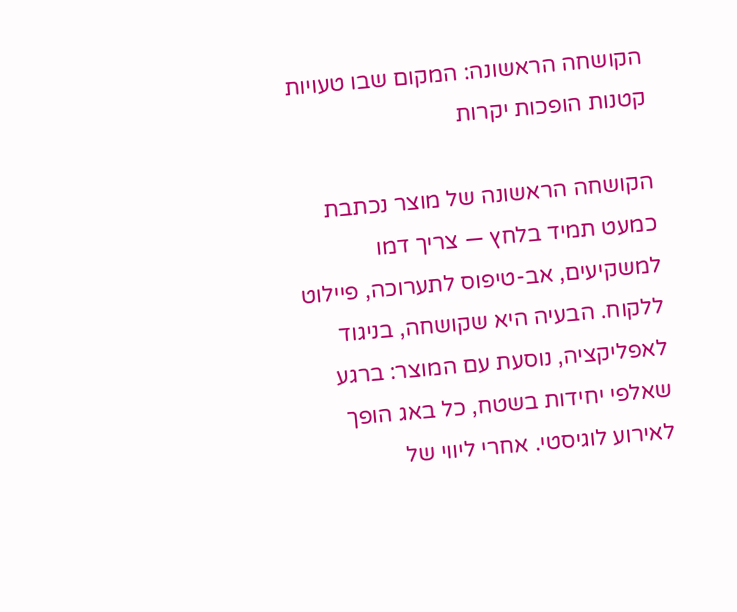הקושחה הראשונה: המקום שבו טעויות קטנות הופכות יקרות

הקושחה הראשונה של מוצר נכתבת כמעט תמיד בלחץ — צריך דמו למשקיעים, אב-טיפוס לתערוכה, פיילוט ללקוח. הבעיה היא שקושחה, בניגוד לאפליקציה, נוסעת עם המוצר: ברגע שאלפי יחידות בשטח, כל באג הופך לאירוע לוגיסטי. אחרי ליווי של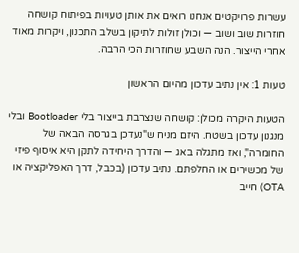עשרות פרויקטים אנחנו רואים את אותן טעויות בפיתוח קושחה חוזרות שוב ושוב — וכולן זולות לתיקון בשלב התכנון, ויקרות מאוד אחרי הייצור. הנה השבע שחוזרות הכי הרבה.

טעות 1: אין נתיב עדכון מהיום הראשון

הטעות היקרה מכולן: קושחה שנצרבת בייצור בלי Bootloader ובלי מנגנון עדכון בשטח. היזם מניח ש"נעדכן בגרסה הבאה של החומרה", ואז מתגלה באג — והדרך היחידה לתקן היא איסוף פיזי של מכשירים או החלפתם. נתיב עדכון (בכבל, דרך האפליקציה או OTA) חייב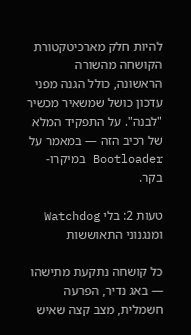להיות חלק מארכיטקטורת הקושחה מהשורה הראשונה, כולל הגנה מפני עדכון כושל שמשאיר מכשיר "לבנה". על התפקיד המלא של רכיב הזה — במאמר על Bootloader במיקרו-בקר.

טעות 2: בלי Watchdog ומנגנוני התאוששות

כל קושחה נתקעת מתישהו — באג נדיר, הפרעה חשמלית, מצב קצה שאיש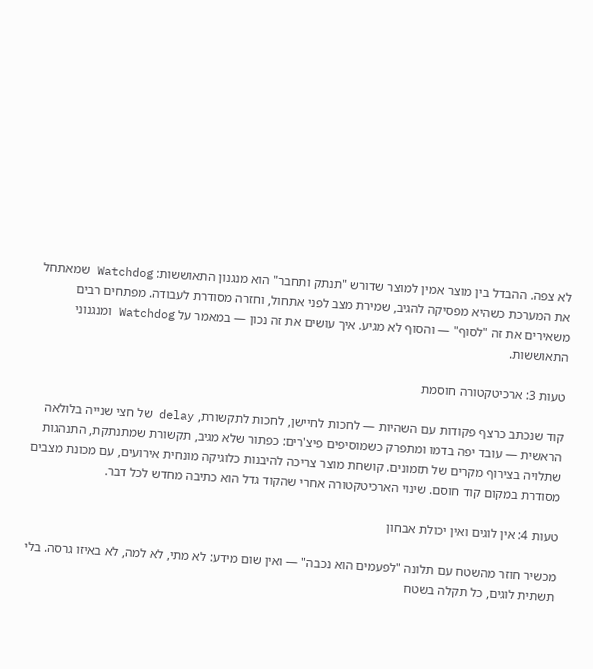לא צפה. ההבדל בין מוצר אמין למוצר שדורש "תנתק ותחבר" הוא מנגנון התאוששות: Watchdog שמאתחל את המערכת כשהיא מפסיקה להגיב, שמירת מצב לפני אתחול, וחזרה מסודרת לעבודה. מפתחים רבים משאירים את זה "לסוף" — והסוף לא מגיע. איך עושים את זה נכון — במאמר על Watchdog ומנגנוני התאוששות.

טעות 3: ארכיטקטורה חוסמת

קוד שנכתב כרצף פקודות עם השהיות — לחכות לחיישן, לחכות לתקשורת, delay של חצי שנייה בלולאה הראשית — עובד יפה בדמו ומתפרק כשמוסיפים פיצ'רים: כפתור שלא מגיב, תקשורת שמתנתקת, התנהגות שתלויה בצירוף מקרים של תזמונים. קושחת מוצר צריכה להיבנות כלוגיקה מונחית אירועים, עם מכונת מצבים מסודרת במקום קוד חוסם. שינוי הארכיטקטורה אחרי שהקוד גדל הוא כתיבה מחדש לכל דבר.

טעות 4: אין לוגים ואין יכולת אבחון

מכשיר חוזר מהשטח עם תלונה "לפעמים הוא נכבה" — ואין שום מידע: לא מתי, לא למה, לא באיזו גרסה. בלי תשתית לוגים, כל תקלה בשטח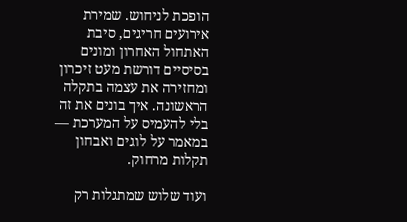הופכת לניחוש. שמירת אירועים חריגים, סיבת האתחול האחרון ומונים בסיסיים דורשת מעט זיכרון ומחזירה את עצמה בתקלה הראשונה. איך בונים את זה בלי להעמיס על המערכת — במאמר על לוגים ואבחון תקלות מרחוק.

ועוד שלוש שמתגלות רק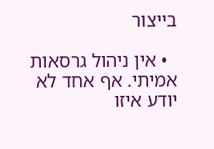בייצור

  • אין ניהול גרסאות אמיתי. אף אחד לא יודע איזו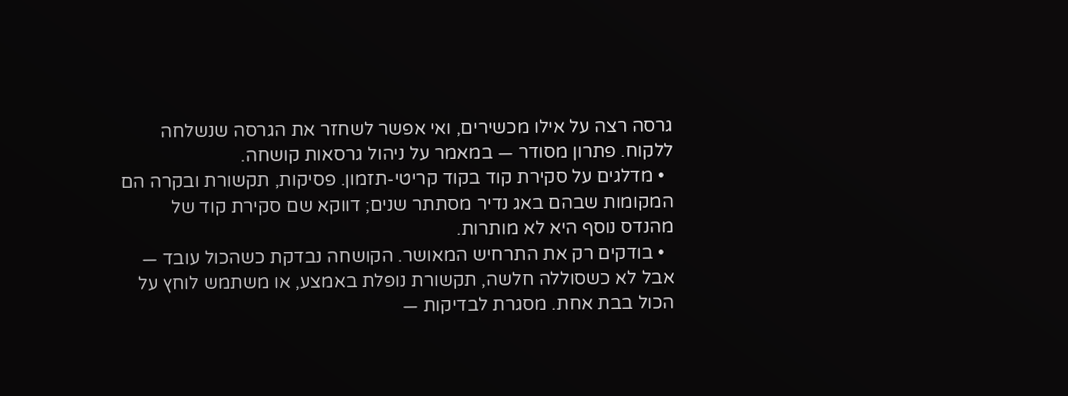גרסה רצה על אילו מכשירים, ואי אפשר לשחזר את הגרסה שנשלחה ללקוח. פתרון מסודר — במאמר על ניהול גרסאות קושחה.
  • מדלגים על סקירת קוד בקוד קריטי-תזמון. פסיקות, תקשורת ובקרה הם המקומות שבהם באג נדיר מסתתר שנים; דווקא שם סקירת קוד של מהנדס נוסף היא לא מותרות.
  • בודקים רק את התרחיש המאושר. הקושחה נבדקת כשהכול עובד — אבל לא כשסוללה חלשה, תקשורת נופלת באמצע, או משתמש לוחץ על הכול בבת אחת. מסגרת לבדיקות —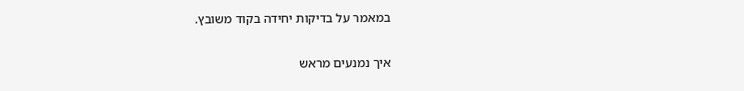במאמר על בדיקות יחידה בקוד משובץ.

איך נמנעים מראש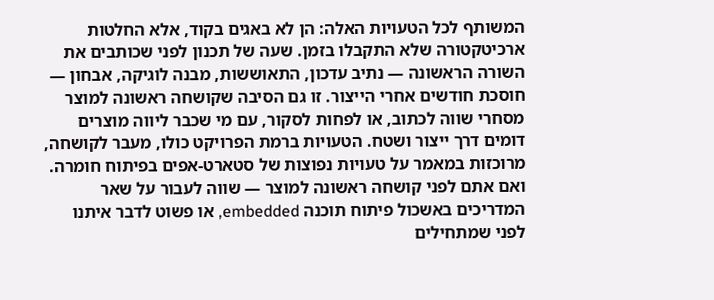המשותף לכל הטעויות האלה: הן לא באגים בקוד, אלא החלטות ארכיטקטורה שלא התקבלו בזמן. שעה של תכנון לפני שכותבים את השורה הראשונה — נתיב עדכון, התאוששות, מבנה לוגיקה, אבחון — חוסכת חודשים אחרי הייצור. זו גם הסיבה שקושחה ראשונה למוצר מסחרי שווה לכתוב, או לפחות לסקור, עם מי שכבר ליווה מוצרים דומים דרך ייצור ושטח. הטעויות ברמת הפרויקט כולו, מעבר לקושחה, מרוכזות במאמר על טעויות נפוצות של סטארט-אפים בפיתוח חומרה. ואם אתם לפני קושחה ראשונה למוצר — שווה לעבור על שאר המדריכים באשכול פיתוח תוכנה embedded, או פשוט לדבר איתנו לפני שמתחילים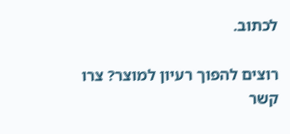לכתוב.

רוצים להפוך רעיון למוצר? צרו קשר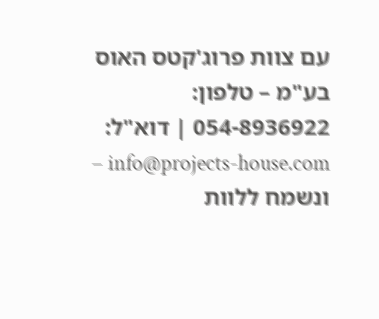עם צוות פרוג'קטס האוס בע"מ – טלפון: 054-8936922 | דוא"ל: info@projects-house.com – ונשמח ללוות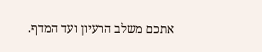אתכם משלב הרעיון ועד המדף.